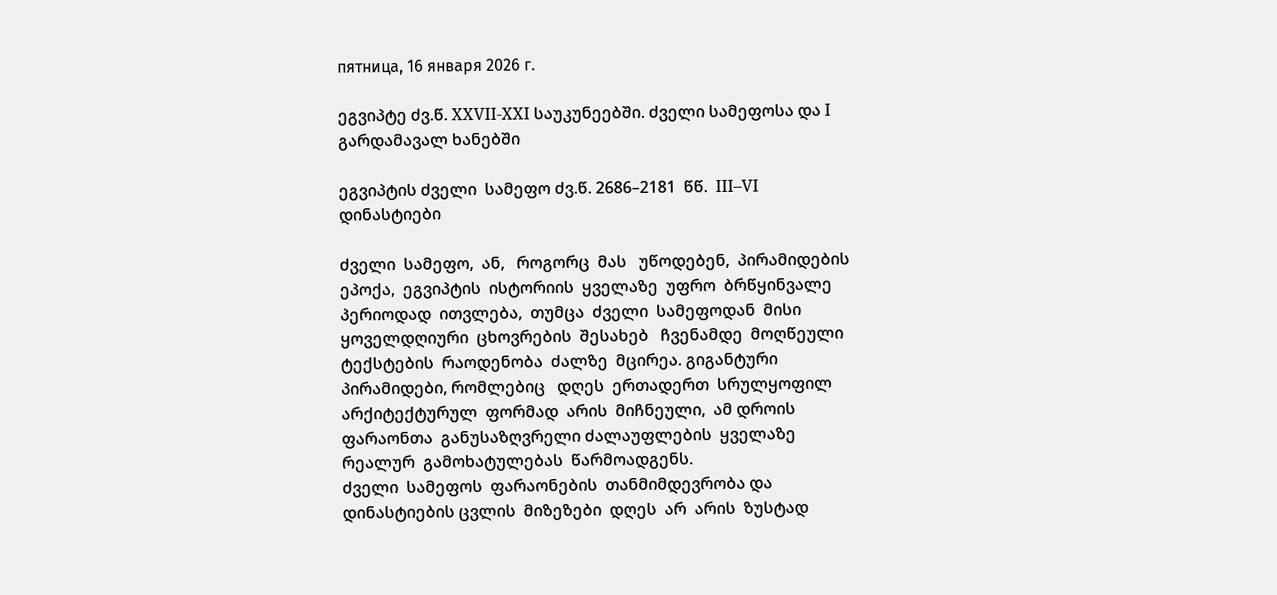пятница, 16 января 2026 г.

ეგვიპტე ძვ.წ. XXVII-XXI საუკუნეებში. ძველი სამეფოსა და I გარდამავალ ხანებში

ეგვიპტის ძველი  სამეფო ძვ.წ. 2686–2181  წწ.  III–VI  დინასტიები

ძველი  სამეფო,  ან,   როგორც  მას   უწოდებენ,  პირამიდების  ეპოქა,  ეგვიპტის  ისტორიის  ყველაზე  უფრო  ბრწყინვალე  პერიოდად  ითვლება,  თუმცა  ძველი  სამეფოდან  მისი  ყოველდღიური  ცხოვრების  შესახებ   ჩვენამდე  მოღწეული  ტექსტების  რაოდენობა  ძალზე  მცირეა. გიგანტური  პირამიდები, რომლებიც   დღეს  ერთადერთ  სრულყოფილ არქიტექტურულ  ფორმად  არის  მიჩნეული,  ამ დროის  ფარაონთა  განუსაზღვრელი ძალაუფლების  ყველაზე  რეალურ  გამოხატულებას  წარმოადგენს.
ძველი  სამეფოს  ფარაონების  თანმიმდევრობა და დინასტიების ცვლის  მიზეზები  დღეს  არ  არის  ზუსტად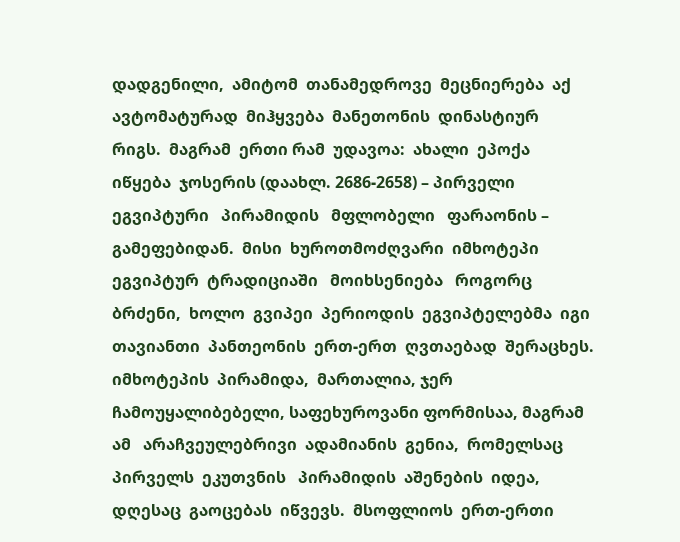დადგენილი,  ამიტომ  თანამედროვე  მეცნიერება  აქ ავტომატურად  მიჰყვება  მანეთონის  დინასტიურ  რიგს.  მაგრამ  ერთი რამ  უდავოა:  ახალი  ეპოქა  იწყება  ჯოსერის (დაახლ. 2686-2658) – პირველი  ეგვიპტური   პირამიდის   მფლობელი   ფარაონის – გამეფებიდან.  მისი  ხუროთმოძღვარი  იმხოტეპი  ეგვიპტურ  ტრადიციაში   მოიხსენიება   როგორც  ბრძენი,  ხოლო  გვიპეი  პერიოდის  ეგვიპტელებმა  იგი  თავიანთი  პანთეონის  ერთ-ერთ  ღვთაებად  შერაცხეს. იმხოტეპის  პირამიდა,  მართალია, ჯერ ჩამოუყალიბებელი, საფეხუროვანი ფორმისაა, მაგრამ ამ   არაჩვეულებრივი  ადამიანის  გენია,  რომელსაც  პირველს  ეკუთვნის   პირამიდის  აშენების  იდეა,  დღესაც  გაოცებას  იწვევს.  მსოფლიოს  ერთ-ერთი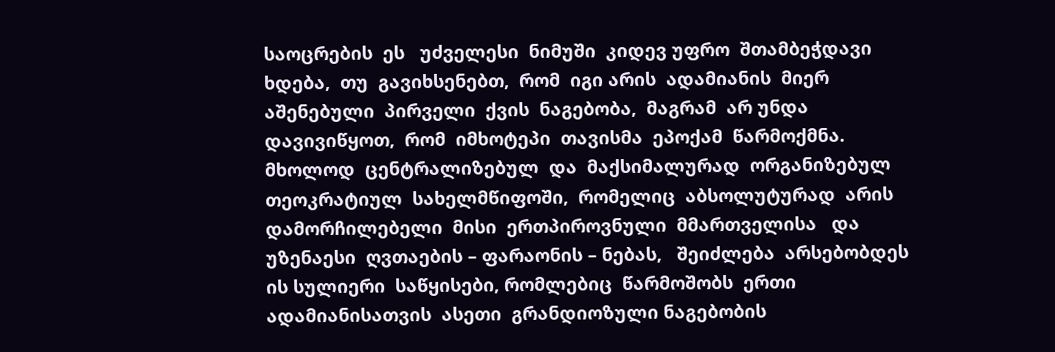საოცრების  ეს   უძველესი  ნიმუში  კიდევ უფრო  შთამბეჭდავი  ხდება,  თუ  გავიხსენებთ,  რომ  იგი არის  ადამიანის  მიერ  აშენებული  პირველი  ქვის  ნაგებობა,  მაგრამ  არ უნდა  დავივიწყოთ,  რომ  იმხოტეპი  თავისმა  ეპოქამ  წარმოქმნა.  მხოლოდ  ცენტრალიზებულ  და  მაქსიმალურად  ორგანიზებულ  თეოკრატიულ  სახელმწიფოში,  რომელიც  აბსოლუტურად  არის  დამორჩილებელი  მისი  ერთპიროვნული  მმართველისა   და   უზენაესი  ღვთაების – ფარაონის – ნებას,   შეიძლება  არსებობდეს  ის სულიერი  საწყისები, რომლებიც  წარმოშობს  ერთი  ადამიანისათვის  ასეთი  გრანდიოზული ნაგებობის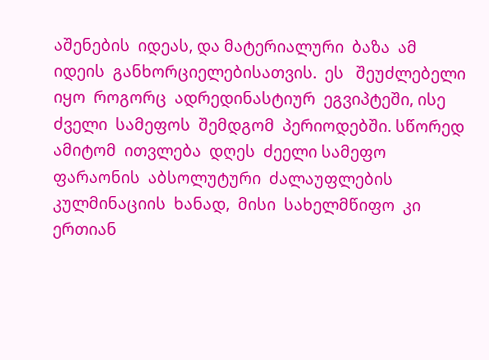აშენების  იდეას, და მატერიალური  ბაზა  ამ  იდეის  განხორციელებისათვის.  ეს   შეუძლებელი  იყო  როგორც  ადრედინასტიურ  ეგვიპტეში, ისე  ძველი  სამეფოს  შემდგომ  პერიოდებში. სწორედ  ამიტომ  ითვლება  დღეს  ძეელი სამეფო ფარაონის  აბსოლუტური  ძალაუფლების  კულმინაციის  ხანად,  მისი  სახელმწიფო  კი  ერთიან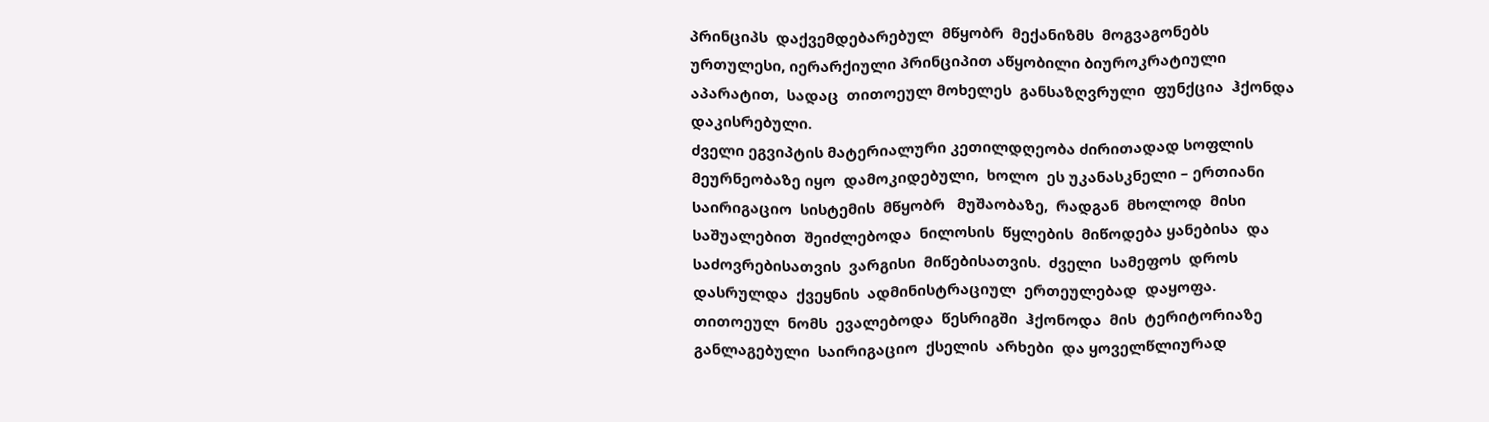პრინციპს  დაქვემდებარებულ  მწყობრ  მექანიზმს  მოგვაგონებს ურთულესი, იერარქიული პრინციპით აწყობილი ბიუროკრატიული  აპარატით,  სადაც  თითოეულ მოხელეს  განსაზღვრული  ფუნქცია  ჰქონდა  დაკისრებული.
ძველი ეგვიპტის მატერიალური კეთილდღეობა ძირითადად სოფლის მეურნეობაზე იყო  დამოკიდებული,  ხოლო  ეს უკანასკნელი – ერთიანი  საირიგაციო  სისტემის  მწყობრ   მუშაობაზე,  რადგან  მხოლოდ  მისი  საშუალებით  შეიძლებოდა  ნილოსის  წყლების  მიწოდება ყანებისა  და   საძოვრებისათვის  ვარგისი  მიწებისათვის.  ძველი  სამეფოს  დროს  დასრულდა  ქვეყნის  ადმინისტრაციულ  ერთეულებად  დაყოფა.  თითოეულ  ნომს  ევალებოდა  წესრიგში  ჰქონოდა  მის  ტერიტორიაზე  განლაგებული  საირიგაციო  ქსელის  არხები  და ყოველწლიურად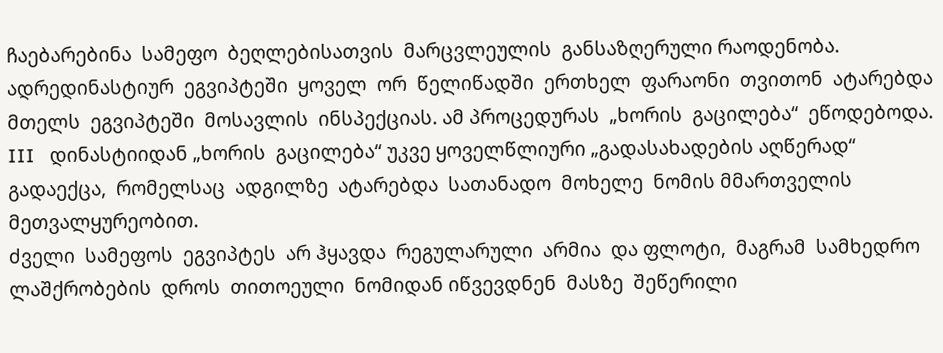ჩაებარებინა  სამეფო  ბეღლებისათვის  მარცვლეულის  განსაზღერული რაოდენობა.  ადრედინასტიურ  ეგვიპტეში  ყოველ  ორ  წელიწადში  ერთხელ  ფარაონი  თვითონ  ატარებდა  მთელს  ეგვიპტეში  მოსავლის  ინსპექციას. ამ პროცედურას  „ხორის  გაცილება“  ეწოდებოდა.  III   დინასტიიდან „ხორის  გაცილება“ უკვე ყოველწლიური „გადასახადების აღწერად“ გადაექცა,  რომელსაც  ადგილზე  ატარებდა  სათანადო  მოხელე  ნომის მმართველის  მეთვალყურეობით.
ძველი  სამეფოს  ეგვიპტეს  არ ჰყავდა  რეგულარული  არმია  და ფლოტი,  მაგრამ  სამხედრო  ლაშქრობების  დროს  თითოეული  ნომიდან იწვევდნენ  მასზე  შეწერილი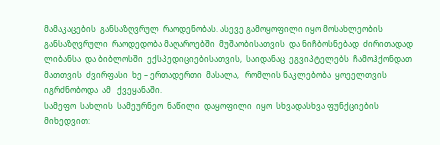მამაკაცების  განსაზღვრულ  რაოდენობას. ასევე გამოყოფილი იყო მოსახლეობის  განსაზღვრული  რაოდედობა მაღაროებში  მუშაობისათვის  და ნიჩბოსნებად  ძირითადად  ლიბანსა  და ბიბლოსში  ექსპედიციებისათვის,  საიდანაც  ეგვიპტელებს  ჩამოჰქონდათ  მათთვის  ძვირფასი  ხე – ერთადერთი  მასალა,   რომლის ნაკლებობა  ყოეელთვის  იგრძნობოდა  ამ   ქვეყანაში.
სამეფო  სახლის  სამეურნეო  ნაწილი  დაყოფილი  იყო  სხვადასხვა ფუნქციების  მიხედვით: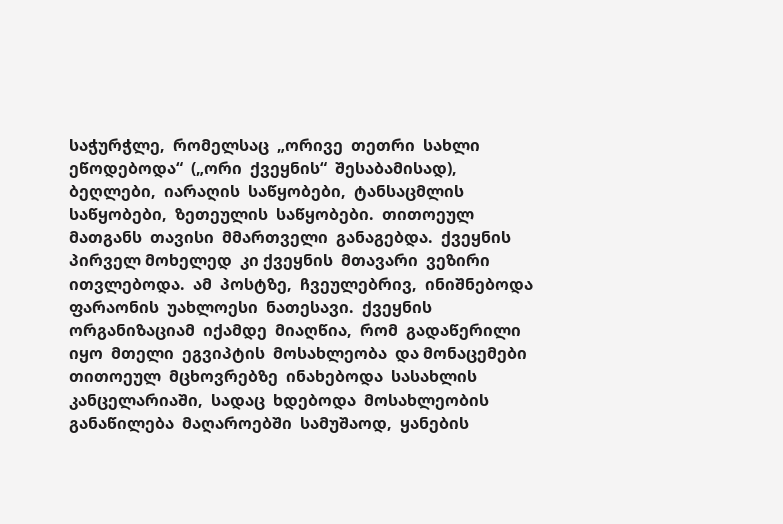საჭურჭლე,  რომელსაც  „ორივე  თეთრი  სახლი ეწოდებოდა“  („ორი  ქვეყნის“  შესაბამისად),  ბეღლები,  იარაღის  საწყობები,  ტანსაცმლის  საწყობები,  ზეთეულის  საწყობები.  თითოეულ მათგანს  თავისი  მმართველი  განაგებდა.  ქვეყნის  პირველ მოხელედ  კი ქვეყნის  მთავარი  ვეზირი  ითვლებოდა.  ამ  პოსტზე,  ჩვეულებრივ,  ინიშნებოდა  ფარაონის  უახლოესი  ნათესავი.  ქვეყნის  ორგანიზაციამ  იქამდე  მიაღწია,  რომ  გადაწერილი  იყო  მთელი  ეგვიპტის  მოსახლეობა  და მონაცემები  თითოეულ  მცხოვრებზე  ინახებოდა  სასახლის  კანცელარიაში,  სადაც  ხდებოდა  მოსახლეობის  განაწილება  მაღაროებში  სამუშაოდ,  ყანების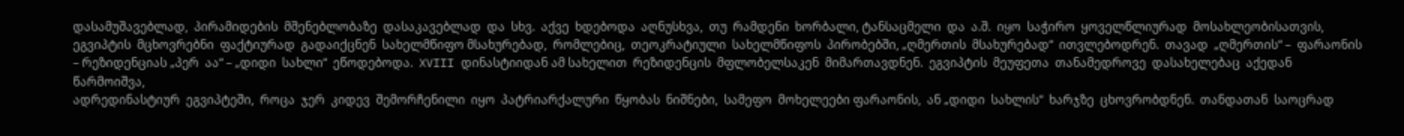დასამუშავებლად,  პირამიდების  მშენებლობაზე  დასაკავებლად  და  სხვ.  აქვე  ხდებოდა  აღნუსხვა,  თუ  რამდენი  ხორბალი, ტანსაცმელი  და  ა.შ.  იყო  საჭირო  ყოველწლიურად  მოსახლეობისათვის,  ეგვიპტის  მცხოვრებნი  ფაქტიურად  გადაიქცნენ  სახელმწიფო მსახურებად,  რომლებიც,  თეოკრატიული  სახელმწიფოს  პირობებში, „ღმერთის  მსახურებად“  ითვლებოდრენ.  თავად  „ღმერთის“ –  ფარაონის – რეზიდენციას „პერ  აა“ – „დიდი  სახლი“  ეწოდებოდა.  XVIII დინასტიიდან ამ სახელით  რეზიდენცის  მფლობელსაკენ  მიმართავდნენ.  ეგვიპტის  მეუფეთა  თანამედროვე  დასახელებაც  აქედან  წარმოიშვა,
ადრედინასტიურ  ეგვიპტეში,  როცა  ჯერ  კიდევ  შემორჩენილი  იყო  პატრიარქალური  წყობას  ნიშნები,  სამეფო  მოხელეები ფარაონის,  ან „დიდი  სახლის“  ხარჯზე  ცხოვრობდნენ.  თანდათან  საოცრად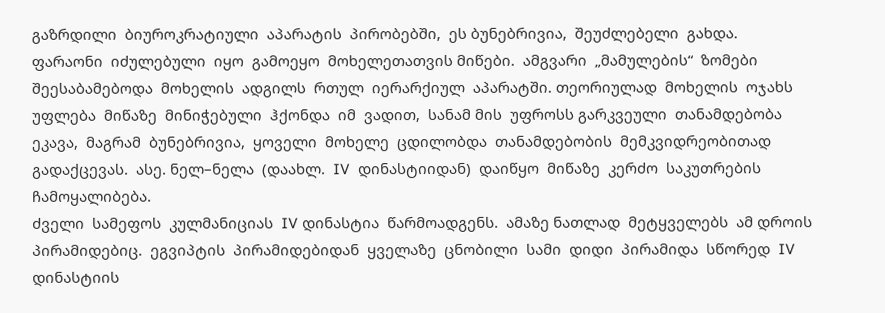გაზრდილი  ბიუროკრატიული  აპარატის  პირობებში,  ეს ბუნებრივია,  შეუძლებელი  გახდა.  ფარაონი  იძულებული  იყო  გამოეყო  მოხელეთათვის მიწები.  ამგვარი  „მამულების“  ზომები  შეესაბამებოდა  მოხელის  ადგილს  რთულ  იერარქიულ  აპარატში. თეორიულად  მოხელის  ოჯახს უფლება  მიწაზე  მინიჭებული  ჰქონდა  იმ  ვადით,  სანამ მის  უფროსს გარკვეული  თანამდებობა  ეკავა,  მაგრამ  ბუნებრივია,  ყოველი  მოხელე  ცდილობდა  თანამდებობის  მემკვიდრეობითად  გადაქცევას.  ასე. ნელ–ნელა  (დაახლ.  IV  დინასტიიდან)  დაიწყო  მიწაზე  კერძო  საკუთრების  ჩამოყალიბება.
ძველი  სამეფოს  კულმანიციას  IV დინასტია  წარმოადგენს.  ამაზე ნათლად  მეტყველებს  ამ დროის  პირამიდებიც.  ეგვიპტის  პირამიდებიდან  ყველაზე  ცნობილი  სამი  დიდი  პირამიდა  სწორედ  IV  დინასტიის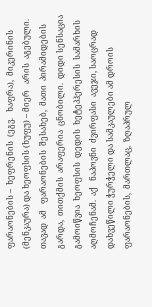ფარაონების –  ხეფრენის  (ეგვ.   ხაფრა),  მიკერინის  (მენკაურა) და ხეოფსის (ხუფუ) – მიერ   არის  აგებული.  თავად  ამ   ფარაონების  შესახებ,  მათი  პირამიდების  გარდა,  თითქმის  არაფერია  ცნობილი.  დიდი სენსაცია  გამოიწვია  ხეოფსის  დედის  ხეტეპჰერესის  სამარხის  აღმოჩენამ.  აქ   ნაპოვნი  ძვირფასი  ავეჯი, საოცრად  დახვეწილი ჭურჭელი და სამკაულები ამ დროის  ფარაონების,  მართლაც,  ზღაპრულ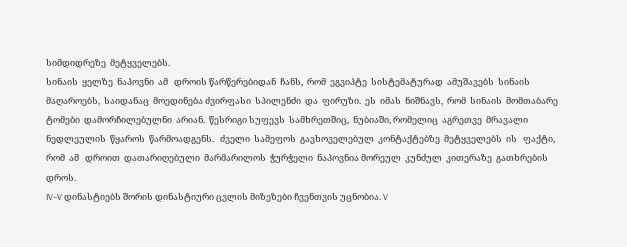სიმდიდრეზე  მეტყველებს.
სინაის  ყელზე  ნაპოვნი  ამ   დროის წარწერებიდან  ჩანს,  რომ  ეგვიპტე  სისტემატურად  ამუშავებს  სინაის  მაღაროებს,  საიდანაც  მოედინება ძვირფასი  სპილენძი  და  ფირუზი.  ეს  იმას  ნიშნავს,  რომ  სინაის  მომთაბარე  ტომები  დამორჩილებულნი  არიან.  წესრიგი სუფევს  სამხრეთშიც,  ნუბიაში, რომელიც  აგრეთვე  მრავალი ნედლეულის  წყაროს  წარმოადგენს.   ძველი  სამეფოს  გავხოველებულ  კონტაქტებზე  მეტყველებს  ის   ფაქტი,  რომ  ამ   დროით  დათარიღებული  მარმარილოს  ჭურჭელი  ნაპოვნია მორეულ  კუნძულ  კითერაზე  გათხრების დროს.
IV–V დინასტიებს შორის დინასტიური ცვლის მიზეზები ჩვენთვის უცნობია. V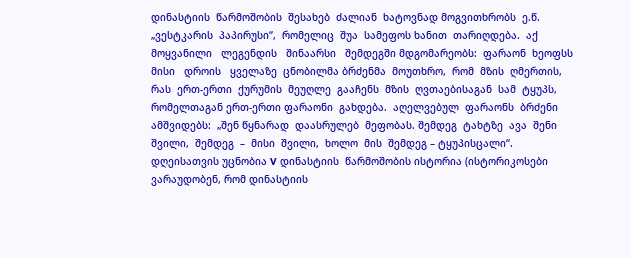დინასტიის  წარმოშობის  შესახებ  ძალიან  ხატოვნად მოგვითხრობს  ე.წ. „ვესტკარის  პაპირუსი“,  რომელიც  შუა  სამეფოს ხანით  თარიღდება.  აქ   მოყვანილი   ლეგენდის   შინაარსი   შემდეგში მდგომარეობს:  ფარაონ  ხეოფსს  მისი   დროის   ყველაზე  ცნობილმა ბრძენმა  მოუთხრო,  რომ  მზის  ღმერთის,  რას  ერთ-ერთი  ქურუმის  მეუღლე  გააჩენს  მზის  ღვთაებისაგან  სამ  ტყუპს, რომელთაგან ერთ-ერთი ფარაონი  გახდება.  აღელვებულ  ფარაონს  ბრძენი  ამშვიდებს:  „შენ წყნარად  დაასრულებ  მეფობას. შემდეგ  ტახტზე  ავა  შენი  შვილი,  შემდეგ  –  მისი  შვილი,  ხოლო  მის  შემდეგ – ტყუპისცალი“.
დღეისათვის უცნობია V დინასტიის  წარმოშობის ისტორია (ისტორიკოსები ვარაუდობენ, რომ დინასტიის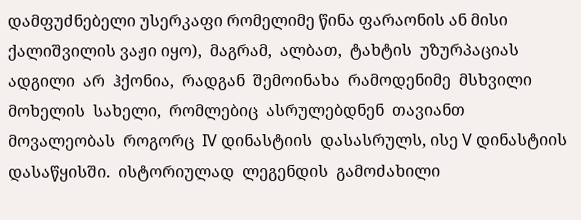დამფუძნებელი უსერკაფი რომელიმე წინა ფარაონის ან მისი ქალიშვილის ვაჟი იყო),  მაგრამ,  ალბათ,  ტახტის  უზურპაციას  ადგილი  არ  ჰქონია,  რადგან  შემოინახა  რამოდენიმე  მსხვილი  მოხელის  სახელი,  რომლებიც  ასრულებდნენ  თავიანთ  მოვალეობას  როგორც  IV დინასტიის  დასასრულს, ისე V დინასტიის  დასაწყისში.  ისტორიულად  ლეგენდის  გამოძახილი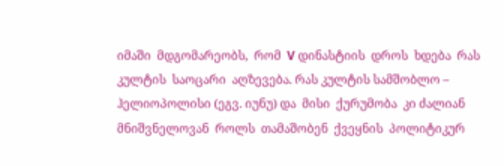იმაში  მდგომარეობს,  რომ  V დინასტიის  დროს  ხდება  რას კულტის  საოცარი  აღზევება. რას კულტის სამშობლო –  ჰელიოპოლისი (ეგვ. იუნუ) და  მისი  ქურუმობა  კი ძალიან  მნიშვნელოვან  როლს  თამაშობენ  ქვეყნის  პოლიტიკურ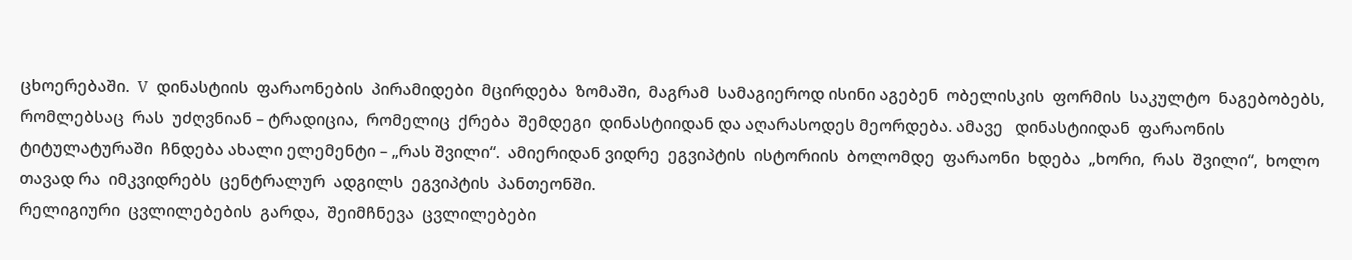ცხოერებაში.  V  დინასტიის  ფარაონების  პირამიდები  მცირდება  ზომაში,  მაგრამ  სამაგიეროდ ისინი აგებენ  ობელისკის  ფორმის  საკულტო  ნაგებობებს,  რომლებსაც  რას  უძღვნიან – ტრადიცია,  რომელიც  ქრება  შემდეგი  დინასტიიდან და აღარასოდეს მეორდება. ამავე   დინასტიიდან  ფარაონის  ტიტულატურაში  ჩნდება ახალი ელემენტი – „რას შვილი“.  ამიერიდან ვიდრე  ეგვიპტის  ისტორიის  ბოლომდე  ფარაონი  ხდება  „ხორი,  რას  შვილი“,  ხოლო  თავად რა  იმკვიდრებს  ცენტრალურ  ადგილს  ეგვიპტის  პანთეონში.
რელიგიური  ცვლილებების  გარდა,  შეიმჩნევა  ცვლილებები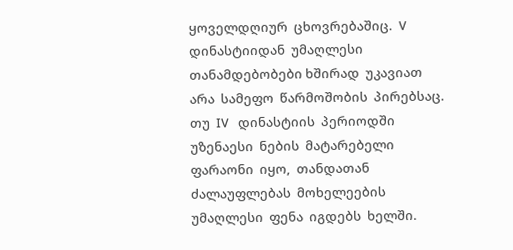ყოველდღიურ  ცხოვრებაშიც.  V   დინასტიიდან  უმაღლესი  თანამდებობები ხშირად  უკავიათ  არა  სამეფო  წარმოშობის  პირებსაც.  თუ  IV   დინასტიის  პერიოდში  უზენაესი  ნების  მატარებელი  ფარაონი  იყო,  თანდათან  ძალაუფლებას  მოხელეების  უმაღლესი  ფენა  იგდებს  ხელში.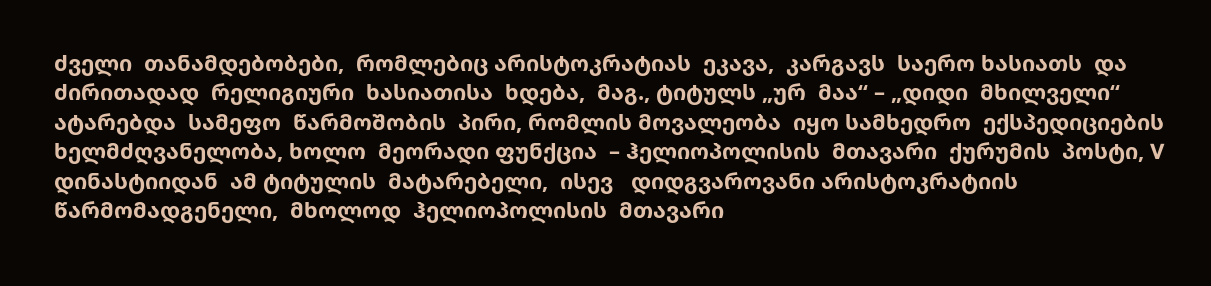ძველი  თანამდებობები,  რომლებიც არისტოკრატიას  ეკავა,  კარგავს  საერო ხასიათს  და  ძირითადად  რელიგიური  ხასიათისა  ხდება,  მაგ., ტიტულს „ურ  მაა“ – „დიდი  მხილველი“  ატარებდა  სამეფო  წარმოშობის  პირი, რომლის მოვალეობა  იყო სამხედრო  ექსპედიციების ხელმძღვანელობა, ხოლო  მეორადი ფუნქცია  – ჰელიოპოლისის  მთავარი  ქურუმის  პოსტი, V   დინასტიიდან  ამ ტიტულის  მატარებელი,  ისევ   დიდგვაროვანი არისტოკრატიის  წარმომადგენელი,  მხოლოდ  ჰელიოპოლისის  მთავარი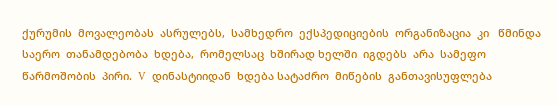ქურუმის  მოვალეობას  ასრულებს,  სამხედრო  ექსპედიციების  ორგანიზაცია  კი   წმინდა  საერო  თანამდებობა  ხდება,  რომელსაც  ხშირად ხელში  იგდებს  არა  სამეფო  წარმოშობის  პირი.  V   დინასტიიდან  ხდება სატაძრო  მიწების  განთავისუფლება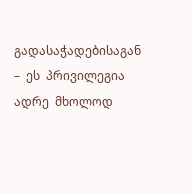გადასაჭადებისაგან –  ეს  პრივილეგია  ადრე  მხოლოდ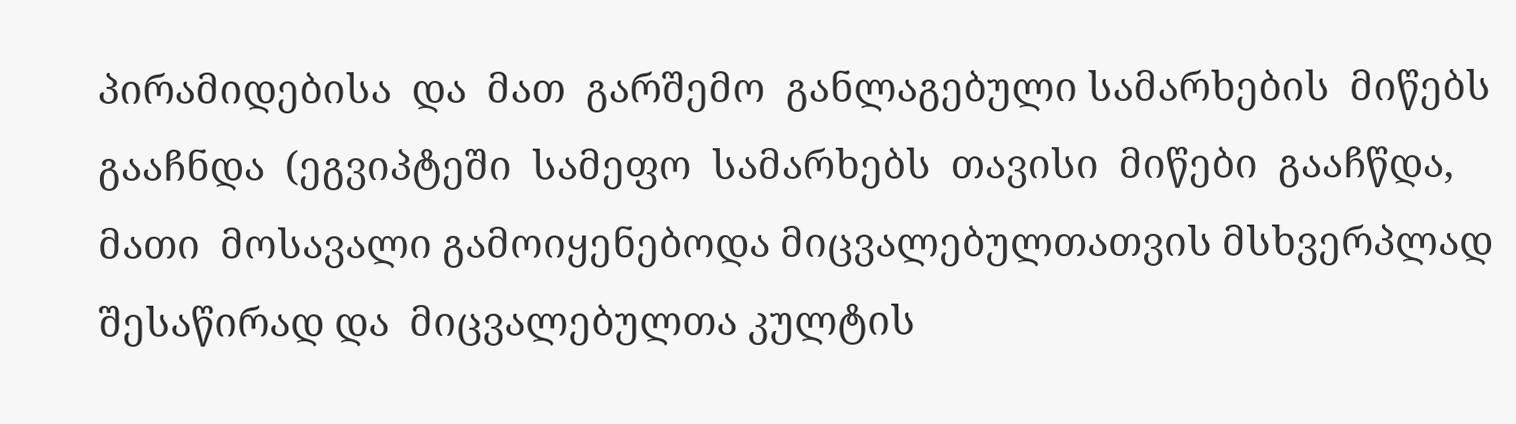პირამიდებისა  და  მათ  გარშემო  განლაგებული სამარხების  მიწებს  გააჩნდა  (ეგვიპტეში  სამეფო  სამარხებს  თავისი  მიწები  გააჩწდა,  მათი  მოსავალი გამოიყენებოდა მიცვალებულთათვის მსხვერპლად შესაწირად და  მიცვალებულთა კულტის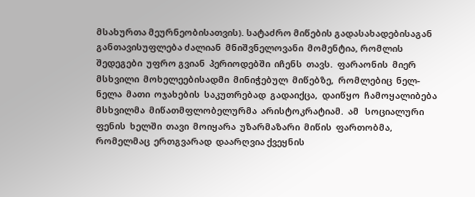მსახურთა მეურნეობისათვის). სატაძრო მიწების გადასახადებისაგან განთავისუფლება ძალიან  მნიშვნელოვანი  მომენტია, რომლის  შედეგები  უფრო გვიან  პერიოდებში  იჩენს  თავს.  ფარაონის  მიერ  მსხვილი  მოხელეებისადმი  მინიჭებულ  მიწებზე,  რომლებიც  ნელ-ნელა  მათი  ოჯახების  საკუთრებად  გადაიქცა,  დაიწყო  ჩამოყალიბება  მსხვილმა  მიწათმფლობელურმა  არისტოკრატიამ.  ამ   სოციალური  ფენის  ხელში  თავი  მოიყარა  უზარმაზარი  მიწის  ფართობმა,  რომელმაც  ერთგვარად  დაარღვია ქვეყნის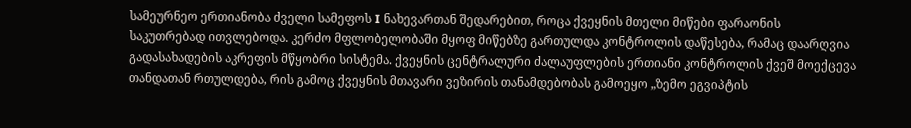სამეურნეო ერთიანობა ძველი სამეფოს I ნახევართან შედარებით, როცა ქვეყნის მთელი მიწები ფარაონის საკუთრებად ითვლებოდა. კერძო მფლობელობაში მყოფ მიწებზე გართულდა კონტროლის დაწესება, რამაც დაარღვია გადასახადების აკრეფის მწყობრი სისტემა. ქვეყნის ცენტრალური ძალაუფლების ერთიანი კონტროლის ქვეშ მოექცევა თანდათან რთულდება, რის გამოც ქვეყნის მთავარი ვეზირის თანამდებობას გამოეყო „ზემო ეგვიპტის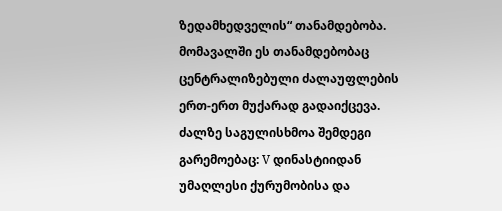ზედამხედველის“ თანამდებობა. მომავალში ეს თანამდებობაც ცენტრალიზებული ძალაუფლების ერთ-ერთ მუქარად გადაიქცევა.
ძალზე საგულისხმოა შემდეგი გარემოებაც: V დინასტიიდან უმაღლესი ქურუმობისა და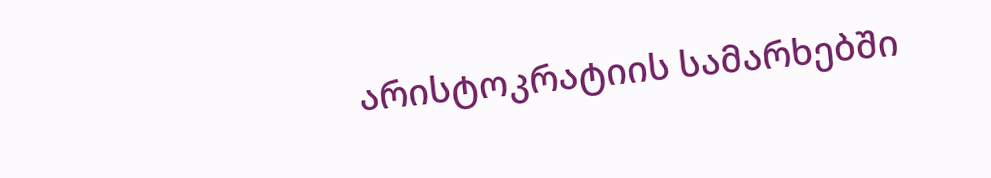არისტოკრატიის სამარხებში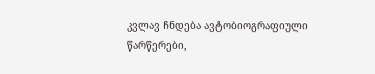კვლავ ჩნდება ავტობიოგრაფიული წარწერები,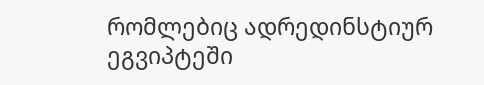რომლებიც ადრედინსტიურ  ეგვიპტეში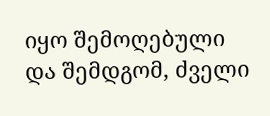იყო შემოღებული და შემდგომ, ძველი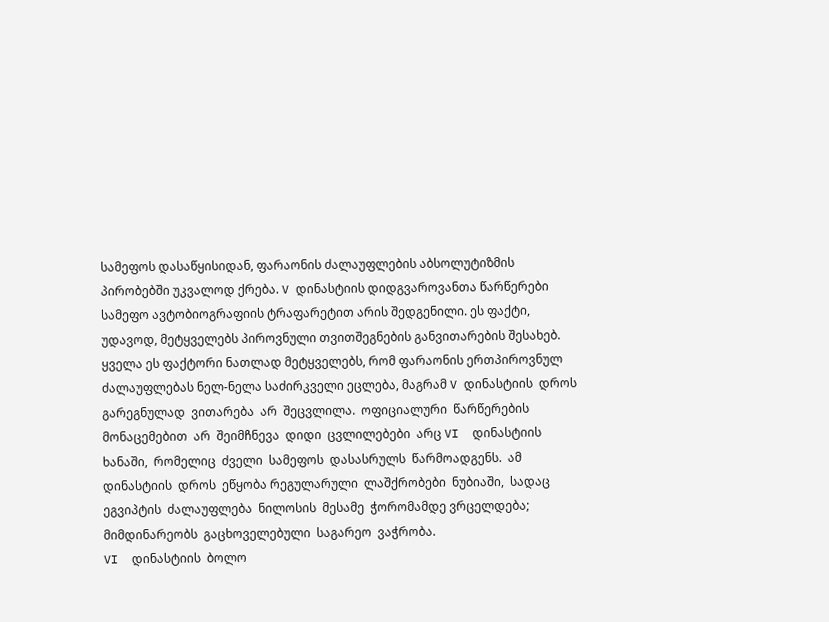სამეფოს დასაწყისიდან, ფარაონის ძალაუფლების აბსოლუტიზმის პირობებში უკვალოდ ქრება. V დინასტიის დიდგვაროვანთა წარწერები სამეფო ავტობიოგრაფიის ტრაფარეტით არის შედგენილი. ეს ფაქტი, უდავოდ, მეტყველებს პიროვნული თვითშეგნების განვითარების შესახებ.
ყველა ეს ფაქტორი ნათლად მეტყველებს, რომ ფარაონის ერთპიროვნულ ძალაუფლებას ნელ-ნელა საძირკველი ეცლება, მაგრამ V დინასტიის  დროს  გარეგნულად  ვითარება  არ  შეცვლილა.  ოფიციალური  წარწერების  მონაცემებით  არ  შეიმჩნევა  დიდი  ცვლილებები  არც VI  დინასტიის  ხანაში,  რომელიც  ძველი  სამეფოს  დასასრულს  წარმოადგენს.  ამ  დინასტიის  დროს  ეწყობა რეგულარული  ლაშქრობები  ნუბიაში,  სადაც  ეგვიპტის  ძალაუფლება  ნილოსის  მესამე  ჭორომამდე ვრცელდება;  მიმდინარეობს  გაცხოველებული  საგარეო  ვაჭრობა.
VI  დინასტიის  ბოლო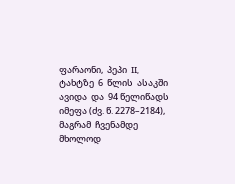ფარაონი,  პეპი  II,  ტახტზე  6  წლის  ასაკში ავიდა  და  94 წელიწადს  იმეფა (ძვ. წ. 2278–2184),  მაგრამ  ჩვენამდე  მხოლოდ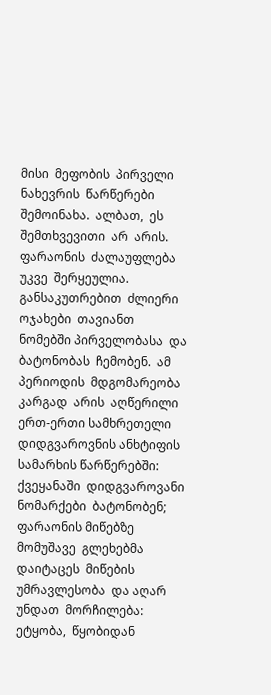მისი  მეფობის  პირველი  ნახევრის  წარწერები  შემოინახა.  ალბათ,  ეს  შემთხვევითი  არ  არის.  ფარაონის  ძალაუფლება  უკვე  შერყეულია.  განსაკუთრებით  ძლიერი  ოჯახები  თავიანთ  ნომებში პირველობასა  და  ბატონობას  ჩემობენ.  ამ  პერიოდის  მდგომარეობა  კარგად  არის  აღწერილი ერთ-ერთი სამხრეთელი დიდგვაროვნის ანხტიფის სამარხის წარწერებში: ქვეყანაში  დიდგვაროვანი  ნომარქები  ბატონობენ;  ფარაონის მიწებზე  მომუშავე  გლეხებმა  დაიტაცეს  მიწების  უმრავლესობა  და აღარ  უნდათ  მორჩილება:  ეტყობა,  წყობიდან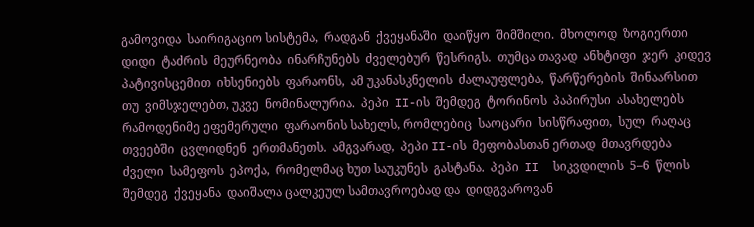გამოვიდა  საირიგაციო სისტემა,  რადგან  ქვეყანაში  დაიწყო  შიმშილი.  მხოლოდ  ზოგიერთი დიდი  ტაძრის  მეურნეობა  ინარჩუნებს  ძველებურ  წესრიგს.  თუმცა თავად  ანხტიფი  ჯერ  კიდევ  პატივისცემით  იხსენიებს  ფარაონს,  ამ უკანასკნელის  ძალაუფლება,  წარწერების  შინაარსით  თუ  ვიმსჯელებთ, უკვე  ნომინალურია.  პეპი  II-ის  შემდეგ  ტორინოს  პაპირუსი  ასახელებს რამოდენიმე ეფემერული  ფარაონის სახელს, რომლებიც  საოცარი  სისწრაფით,  სულ  რაღაც  თვეებში  ცვლიდნენ  ერთმანეთს.  ამგვარად,  პეპი II-ის  მეფობასთან ერთად  მთავრდება  ძველი  სამეფოს  ეპოქა,  რომელმაც ხუთ საუკუნეს  გასტანა.  პეპი  II  სიკვდილის  5–6  წლის  შემდეგ  ქვეყანა  დაიშალა ცალკეულ სამთავროებად და  დიდგვაროვან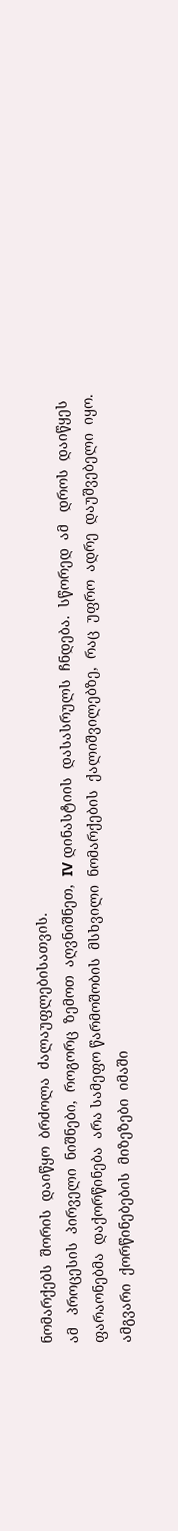ნომარქებს  შორის  დაიწყო  ბრძოლა  ძალაუფლებისათვის.
ამ   პროცესის  პირველი  ნიშნები,  როგორც  ზემოთ  აღვნიშნეთ,  IV დინასტიის  დასასრულს  ჩნდება.  სწორედ  ამ   დროს  დაიწყეს  ფარაონებმა  დაქორწინება  არა სამეფო წარმოშობის  მსხვილი  ნომარქების  ქალიშვილებზე,  რაც  უფრო  ადრე  დაუშვებელი  იყო.  ამგვარი  ქორწინებების  მიზეზები  იმაში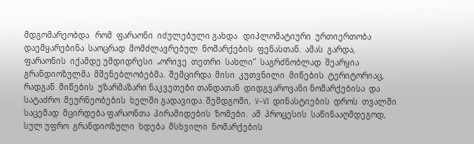მდგომარეობდა   რომ  ფარაონი  იძულებული გახდა   დიპლომატიური  ურთიერთობა  დაემყარებინა  საოცრად  მომძლავრებულ  ნომარქების  ფენასთან.  ამას  გარდა,  ფარაონის  იქამდე უმდიდრესი  „ორივე  თეთრი  სახლი“  საგრძნობლად  შეარყია  გრანდიოზულმა  მშენებლობებმა.  შემცირდა  მისი  კუთვნილი  მიწების  ტერიტორიაც,  რადგან  მიწების  უზარმაზარი ნაკვეთები თანდათან  დიდგვაროვანი ნომარქებისა  და  სატაძრო  მეურნეობების  ხელში გადავიდა. შემდგომი,  V–VI  დინასტიების  დროს  თვალში  საცემად  მცირდება ფარაონთა  პირამიდების  ზომები.  ამ  პროცესის  საწინააღმდეგოდ,  სულ უფრო  გრანდიოზული  ხდება  მსხვილი  ნომარქების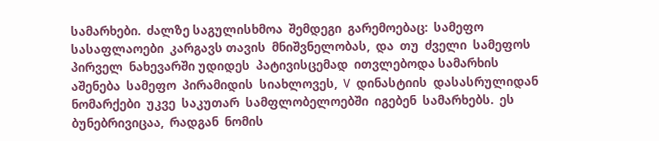სამარხები.  ძალზე საგულისხმოა  შემდეგი  გარემოებაც:  სამეფო  სასაფლაოები  კარგავს თავის  მნიშვნელობას,  და  თუ  ძველი  სამეფოს  პირველ  ნახევარში უდიდეს  პატივისცემად  ითვლებოდა სამარხის  აშენება  სამეფო  პირამიდის  სიახლოვეს,  V  დინასტიის  დასასრულიდან  ნომარქები  უკვე  საკუთარ  სამფლობელოებში  იგებენ  სამარხებს.  ეს  ბუნებრივიცაა,  რადგან  ნომის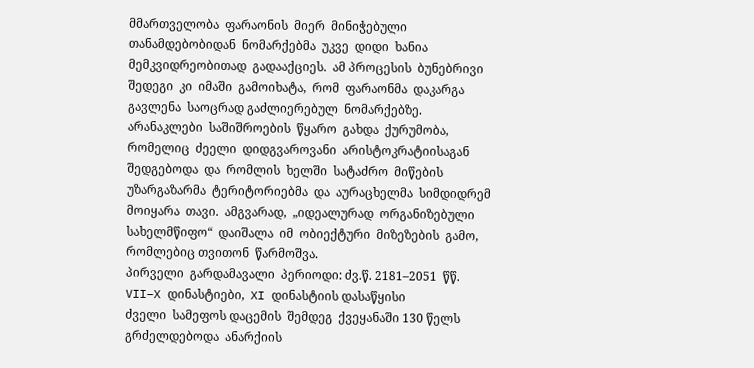მმართველობა  ფარაონის  მიერ  მინიჭებული  თანამდებობიდან  ნომარქებმა  უკვე  დიდი  ხანია  მემკვიდრეობითად  გადააქციეს.  ამ პროცესის  ბუნებრივი შედეგი  კი  იმაში  გამოიხატა,  რომ  ფარაონმა  დაკარგა  გავლენა  საოცრად გაძლიერებულ  ნომარქებზე.  არანაკლები  საშიშროების  წყარო  გახდა  ქურუმობა,  რომელიც  ძეელი  დიდგვაროვანი  არისტოკრატიისაგან  შედგებოდა  და  რომლის  ხელში  სატაძრო  მიწების  უზარგაზარმა  ტერიტორიებმა  და  აურაცხელმა  სიმდიდრემ  მოიყარა  თავი.  ამგვარად,  „იდეალურად  ორგანიზებული  სახელმწიფო“  დაიშალა  იმ  ობიექტური  მიზეზების  გამო,  რომლებიც თვითონ  წარმოშვა.
პირველი  გარდამავალი  პერიოდი: ძვ.წ. 2181–2051  წწ. VII–X დინასტიები,  XI დინასტიის დასაწყისი
ძველი  სამეფოს დაცემის  შემდეგ  ქვეყანაში 130 წელს  გრძელდებოდა  ანარქიის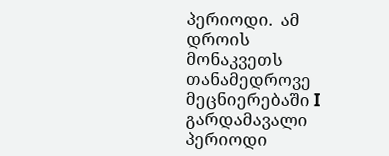პერიოდი.  ამ   დროის  მონაკვეთს თანამედროვე  მეცნიერებაში I გარდამავალი  პერიოდი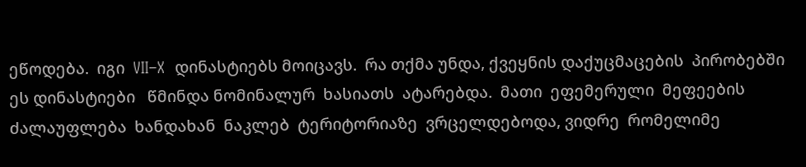ეწოდება.  იგი  VII–X  დინასტიებს მოიცავს.  რა თქმა უნდა, ქვეყნის დაქუცმაცების  პირობებში ეს დინასტიები   წმინდა ნომინალურ  ხასიათს  ატარებდა.  მათი  ეფემერული  მეფეების  ძალაუფლება  ხანდახან  ნაკლებ  ტერიტორიაზე  ვრცელდებოდა, ვიდრე  რომელიმე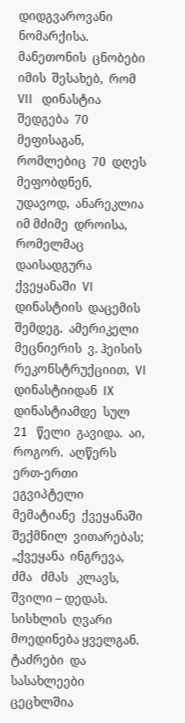დიდგვაროვანი  ნომარქისა.  მანეთონის  ცნობები   იმის  შესახებ,  რომ  VII   დინასტია  შედგება  70  მეფისაგან,  რომლებიც  70  დღეს  მეფობდნენ,  უდავოდ,  ანარეკლია  იმ მძიმე  დროისა, რომელმაც  დაისადგურა  ქვეყანაში  VI დინასტიის  დაცემის  შემდეგ.  ამერიკელი მეცნიერის  ვ. ჰეისის  რეკონსტრუქციით,  VI  დინასტიიდან  IX დინასტიამდე  სულ  21   წელი  გავიდა.  აი,   როგორ.  აღწერს  ერთ-ერთი ეგვიპტელი  მემატიანე  ქვეყანაში  შექმნილ  ვითარებას;  „ქვეყანა  ინგრევა,   ძმა   ძმას   კლავს, შვილი – დედას. სისხლის  ღვარი  მოედინება ყველგან.  ტაძრები  და  სასახლეები  ცეცხლშია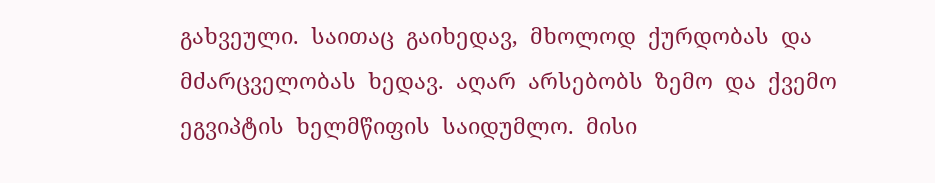გახვეული.  საითაც  გაიხედავ,  მხოლოდ  ქურდობას  და  მძარცველობას  ხედავ.  აღარ  არსებობს  ზემო  და  ქვემო  ეგვიპტის  ხელმწიფის  საიდუმლო.  მისი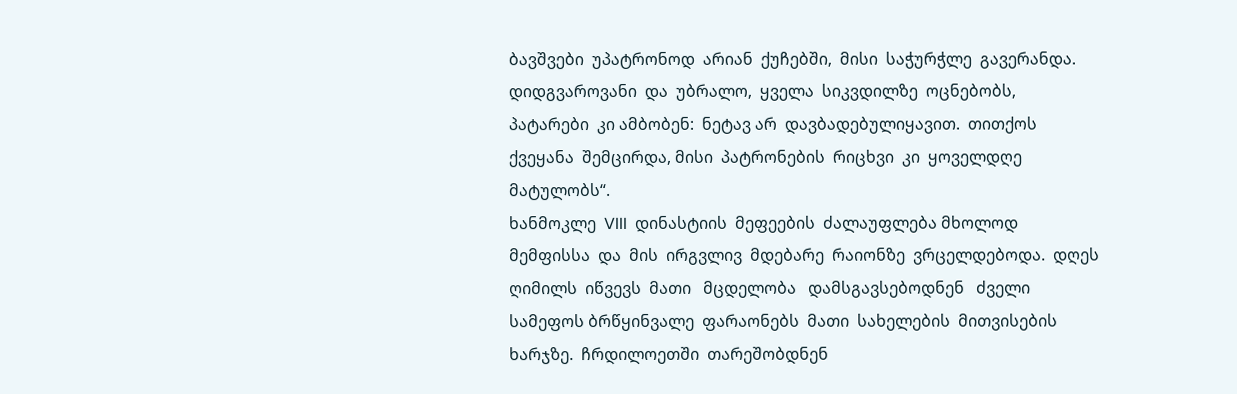ბავშვები  უპატრონოდ  არიან  ქუჩებში,  მისი  საჭურჭლე  გავერანდა.  დიდგვაროვანი  და  უბრალო,  ყველა  სიკვდილზე  ოცნებობს,  პატარები  კი ამბობენ:  ნეტავ არ  დავბადებულიყავით.  თითქოს  ქვეყანა  შემცირდა, მისი  პატრონების  რიცხვი  კი  ყოველდღე  მატულობს“.
ხანმოკლე  VIII  დინასტიის  მეფეების  ძალაუფლება მხოლოდ  მემფისსა  და  მის  ირგვლივ  მდებარე  რაიონზე  ვრცელდებოდა.  დღეს  ღიმილს  იწვევს  მათი   მცდელობა   დამსგავსებოდნენ   ძველი  სამეფოს ბრწყინვალე  ფარაონებს  მათი  სახელების  მითვისების  ხარჯზე.  ჩრდილოეთში  თარეშობდნენ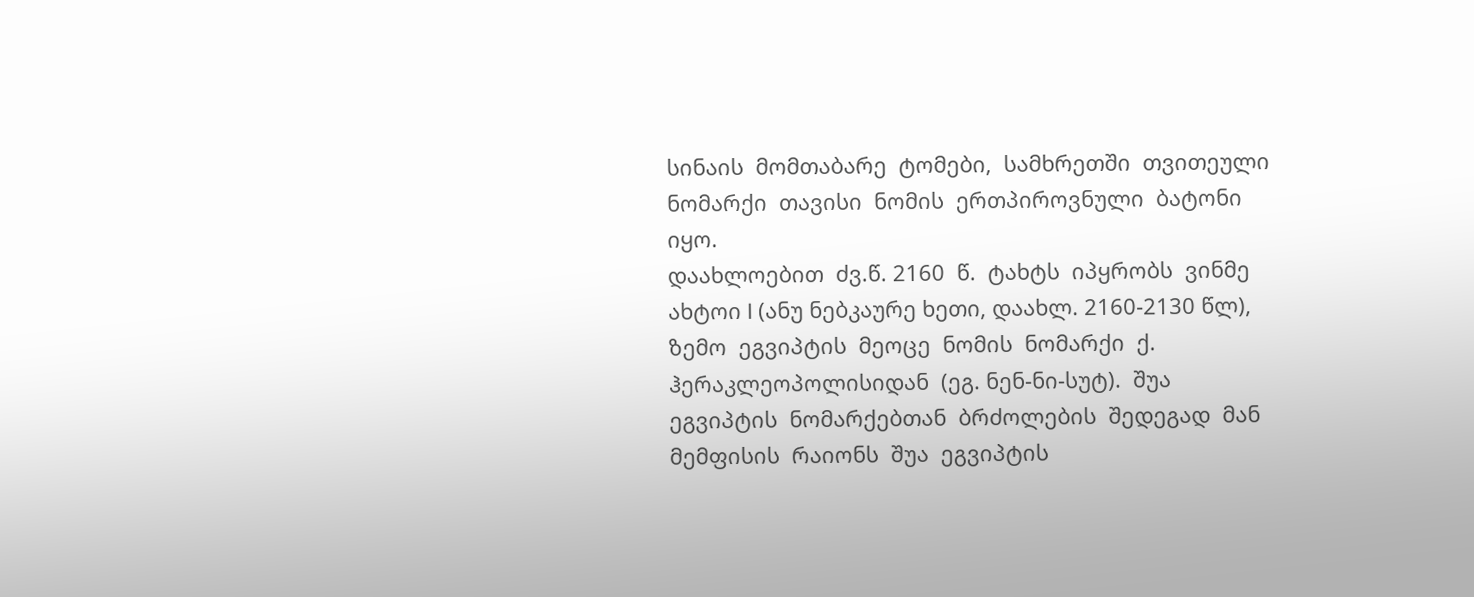სინაის  მომთაბარე  ტომები,  სამხრეთში  თვითეული  ნომარქი  თავისი  ნომის  ერთპიროვნული  ბატონი  იყო.
დაახლოებით  ძვ.წ. 2160  წ.  ტახტს  იპყრობს  ვინმე  ახტოი I (ანუ ნებკაურე ხეთი, დაახლ. 2160-2130 წლ), ზემო  ეგვიპტის  მეოცე  ნომის  ნომარქი  ქ. ჰერაკლეოპოლისიდან  (ეგ. ნენ-ნი-სუტ).  შუა  ეგვიპტის  ნომარქებთან  ბრძოლების  შედეგად  მან მემფისის  რაიონს  შუა  ეგვიპტის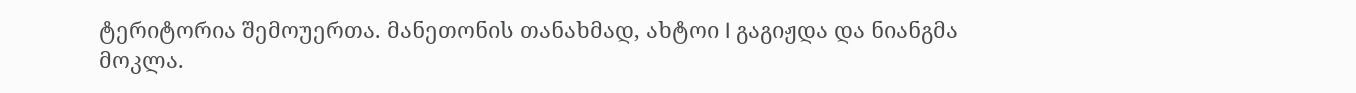ტერიტორია შემოუერთა. მანეთონის თანახმად, ახტოი I გაგიჟდა და ნიანგმა მოკლა.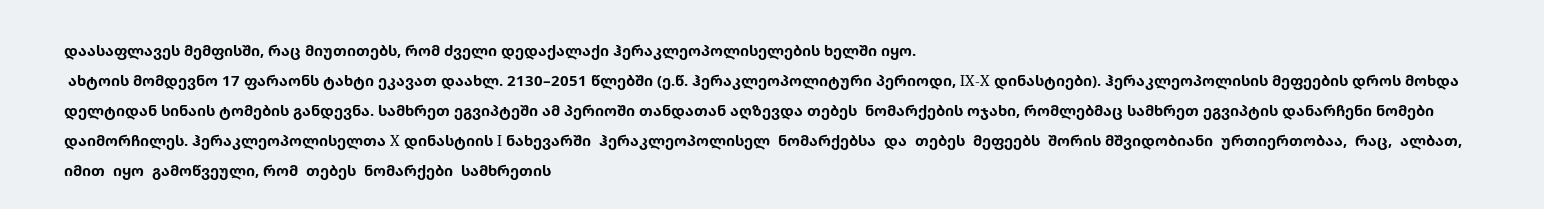დაასაფლავეს მემფისში, რაც მიუთითებს, რომ ძველი დედაქალაქი ჰერაკლეოპოლისელების ხელში იყო.
 ახტოის მომდევნო 17 ფარაონს ტახტი ეკავათ დაახლ. 2130–2051 წლებში (ე.წ. ჰერაკლეოპოლიტური პერიოდი, IX-X დინასტიები). ჰერაკლეოპოლისის მეფეების დროს მოხდა დელტიდან სინაის ტომების განდევნა. სამხრეთ ეგვიპტეში ამ პერიოში თანდათან აღზევდა თებეს  ნომარქების ოჯახი, რომლებმაც სამხრეთ ეგვიპტის დანარჩენი ნომები დაიმორჩილეს. ჰერაკლეოპოლისელთა X დინასტიის I ნახევარში  ჰერაკლეოპოლისელ  ნომარქებსა  და  თებეს  მეფეებს  შორის მშვიდობიანი  ურთიერთობაა,  რაც,  ალბათ,  იმით  იყო  გამოწვეული, რომ  თებეს  ნომარქები  სამხრეთის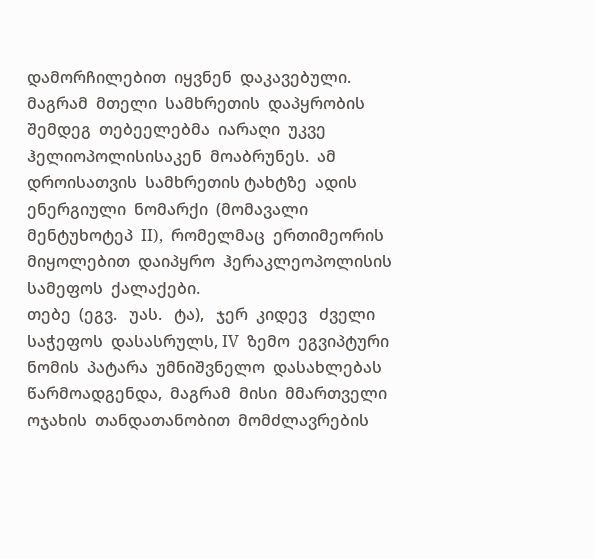დამორჩილებით  იყვნენ  დაკავებული.  მაგრამ  მთელი  სამხრეთის  დაპყრობის  შემდეგ  თებეელებმა  იარაღი  უკვე  ჰელიოპოლისისაკენ  მოაბრუნეს.  ამ  დროისათვის  სამხრეთის ტახტზე  ადის  ენერგიული  ნომარქი  (მომავალი  მენტუხოტეპ  II),  რომელმაც  ერთიმეორის  მიყოლებით  დაიპყრო  ჰერაკლეოპოლისის  სამეფოს  ქალაქები.
თებე  (ეგვ.   უას.   ტა),   ჯერ  კიდევ   ძველი  საჭეფოს  დასასრულს, IV  ზემო  ეგვიპტური  ნომის  პატარა  უმნიშვნელო  დასახლებას  წარმოადგენდა,  მაგრამ  მისი  მმართველი  ოჯახის  თანდათანობით  მომძლავრების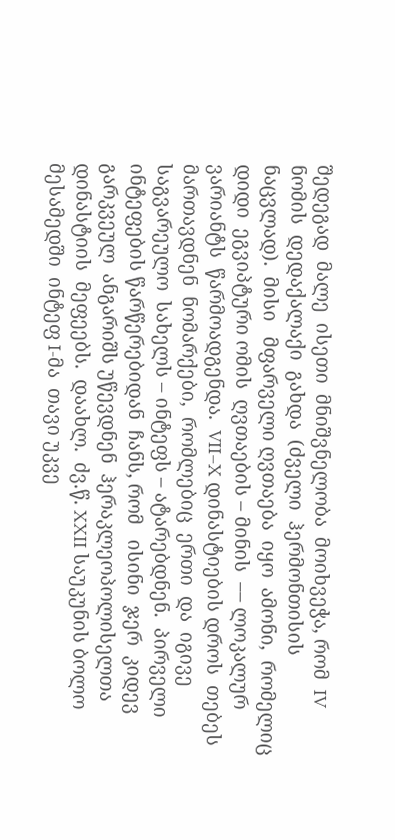შედეგად  მალე  ისეთი  მნიშვნელობა  მოიხვეჭა, რომ  IV  ნომის  დედაქალაქი  გახდა  (ძველი  ჰერმონთისის   ნაცვლად).  მისი   მფარველი ღვთაება  იყო  ამონი,  რომელიც  დიდი  ეგვიპტური ომის  ღვთაების – მინის  –– ლოკალურ  ვარიანტს  წარმოადგენდა.  VII–X დინასტიების დროს  თებეს  მართავდნენ  ნომარქები,  რომლებიც  ერთი  და  იგივე  საგვარეულო  სახელს – ინტეფს – ატარებდნენ.  პირველი ინტეფების წარწერებიდან  ჩანს, რომ   ისინი  ჯერ  კიდევ გარკვეულ  ანგარიშს უწევდნენ  ჰერაკლეოპოლისელთა  დინასტიის  მეფეებს.  დაახლ.  ძვ.წ. XXII საუკუნის ბოლო მესამედში  ინტეფ I-მა  თავი უკვე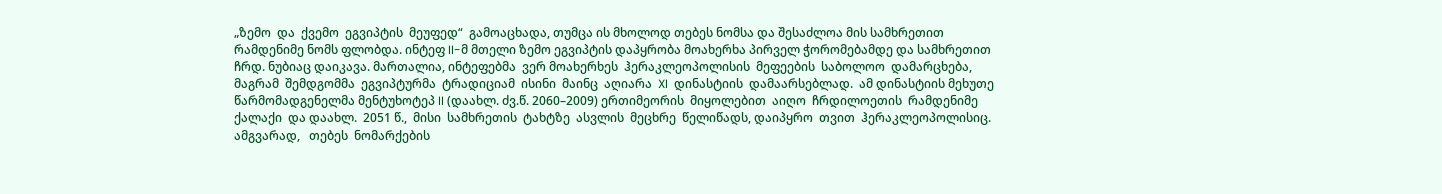„ზემო  და  ქვემო  ეგვიპტის  მეუფედ“  გამოაცხადა, თუმცა ის მხოლოდ თებეს ნომსა და შესაძლოა მის სამხრეთით რამდენიმე ნომს ფლობდა. ინტეფ II-მ მთელი ზემო ეგვიპტის დაპყრობა მოახერხა პირველ ჭორომებამდე და სამხრეთით ჩრდ. ნუბიაც დაიკავა. მართალია, ინტეფებმა  ვერ მოახერხეს  ჰერაკლეოპოლისის  მეფეების  საბოლოო  დამარცხება,  მაგრამ  შემდგომმა  ეგვიპტურმა  ტრადიციამ  ისინი  მაინც  აღიარა  XI  დინასტიის  დამაარსებლად.  ამ დინასტიის მეხუთე  წარმომადგენელმა მენტუხოტეპ II (დაახლ. ძვ.წ. 2060–2009) ერთიმეორის  მიყოლებით  აიღო  ჩრდილოეთის  რამდენიმე  ქალაქი  და დაახლ.  2051 წ.,  მისი  სამხრეთის  ტახტზე  ასვლის  მეცხრე  წელიწადს, დაიპყრო  თვით  ჰერაკლეოპოლისიც. ამგვარად,   თებეს  ნომარქების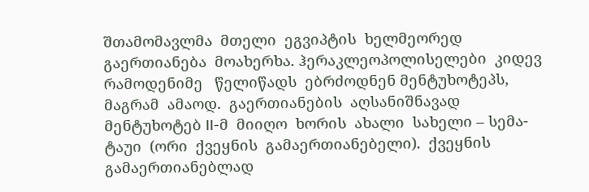შთამომავლმა  მთელი  ეგვიპტის  ხელმეორედ  გაერთიანება  მოახერხა. ჰერაკლეოპოლისელები  კიდევ  რამოდენიმე   წელიწადს  ებრძოდნენ მენტუხოტეპს,  მაგრამ  ამაოდ.  გაერთიანების  აღსანიშნავად  მენტუხოტებ II-მ  მიიღო  ხორის  ახალი  სახელი – სემა-ტაუი  (ორი  ქვეყნის  გამაერთიანებელი).  ქვეყნის  გამაერთიანებლად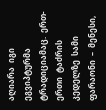აღიარა  იგი   ეგვიპტურმა  ტრადიციამაც.  ერთ-ერთი  ტაძრის  კედელზე  სამი ფარაონი  –  მენესი,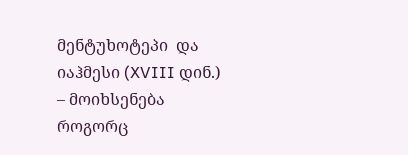მენტუხოტეპი  და იაჰმესი (XVIII დინ.) – მოიხსენება   როგორც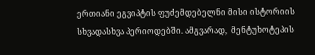ერთიანი ეგვიპტის ფუძემდებელნი მისი ისტორიის სხვადასხვა პერიოდებში. ამგვარად,  მენტუხოტეპის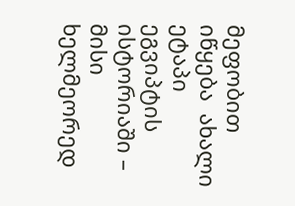მეფობით  იწყება  ახალი  ეტაპი  ეგვიპტის  ისტორიაში –  მისი  ხელმეორედ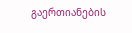გაერთიანების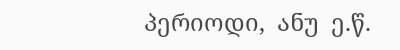პერიოდი,  ანუ  ე.წ.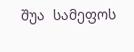შუა  სამეფოს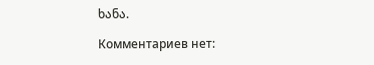ხანა.

Комментариев нет: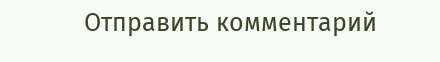Отправить комментарий